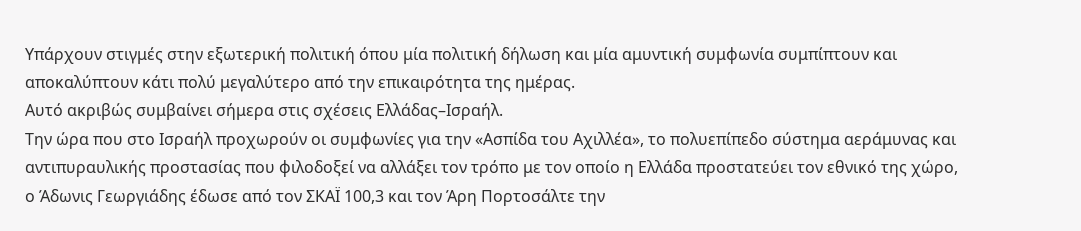Υπάρχουν στιγμές στην εξωτερική πολιτική όπου μία πολιτική δήλωση και μία αμυντική συμφωνία συμπίπτουν και αποκαλύπτουν κάτι πολύ μεγαλύτερο από την επικαιρότητα της ημέρας.
Αυτό ακριβώς συμβαίνει σήμερα στις σχέσεις Ελλάδας–Ισραήλ.
Την ώρα που στο Ισραήλ προχωρούν οι συμφωνίες για την «Ασπίδα του Αχιλλέα», το πολυεπίπεδο σύστημα αεράμυνας και αντιπυραυλικής προστασίας που φιλοδοξεί να αλλάξει τον τρόπο με τον οποίο η Ελλάδα προστατεύει τον εθνικό της χώρο, ο Άδωνις Γεωργιάδης έδωσε από τον ΣΚΑΪ 100,3 και τον Άρη Πορτοσάλτε την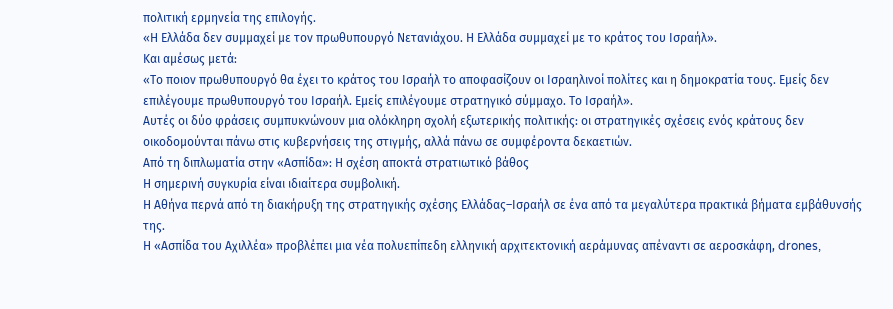πολιτική ερμηνεία της επιλογής.
«Η Ελλάδα δεν συμμαχεί με τον πρωθυπουργό Νετανιάχου. Η Ελλάδα συμμαχεί με το κράτος του Ισραήλ».
Και αμέσως μετά:
«Το ποιον πρωθυπουργό θα έχει το κράτος του Ισραήλ το αποφασίζουν οι Ισραηλινοί πολίτες και η δημοκρατία τους. Εμείς δεν επιλέγουμε πρωθυπουργό του Ισραήλ. Εμείς επιλέγουμε στρατηγικό σύμμαχο. Το Ισραήλ».
Αυτές οι δύο φράσεις συμπυκνώνουν μια ολόκληρη σχολή εξωτερικής πολιτικής: οι στρατηγικές σχέσεις ενός κράτους δεν οικοδομούνται πάνω στις κυβερνήσεις της στιγμής, αλλά πάνω σε συμφέροντα δεκαετιών.
Από τη διπλωματία στην «Ασπίδα»: Η σχέση αποκτά στρατιωτικό βάθος
Η σημερινή συγκυρία είναι ιδιαίτερα συμβολική.
Η Αθήνα περνά από τη διακήρυξη της στρατηγικής σχέσης Ελλάδας–Ισραήλ σε ένα από τα μεγαλύτερα πρακτικά βήματα εμβάθυνσής της.
Η «Ασπίδα του Αχιλλέα» προβλέπει μια νέα πολυεπίπεδη ελληνική αρχιτεκτονική αεράμυνας απέναντι σε αεροσκάφη, drones,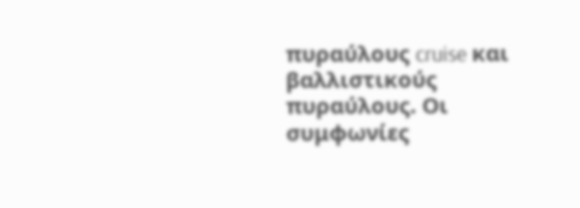πυραύλους cruise και βαλλιστικούς πυραύλους. Οι συμφωνίες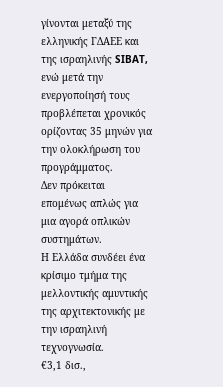γίνονται μεταξύ της ελληνικής ΓΔΑΕΕ και της ισραηλινής SIBAT, ενώ μετά την ενεργοποίησή τους προβλέπεται χρονικός ορίζοντας 35 μηνών για την ολοκλήρωση του προγράμματος.
Δεν πρόκειται επομένως απλώς για μια αγορά οπλικών συστημάτων.
Η Ελλάδα συνδέει ένα κρίσιμο τμήμα της μελλοντικής αμυντικής της αρχιτεκτονικής με την ισραηλινή τεχνογνωσία.
€3,1 δισ.,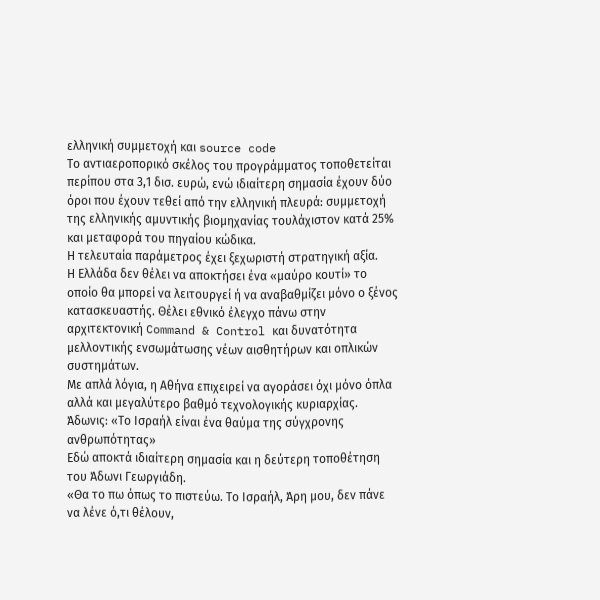ελληνική συμμετοχή και source code
Το αντιαεροπορικό σκέλος του προγράμματος τοποθετείται περίπου στα 3,1 δισ. ευρώ, ενώ ιδιαίτερη σημασία έχουν δύο όροι που έχουν τεθεί από την ελληνική πλευρά: συμμετοχή της ελληνικής αμυντικής βιομηχανίας τουλάχιστον κατά 25% και μεταφορά του πηγαίου κώδικα.
Η τελευταία παράμετρος έχει ξεχωριστή στρατηγική αξία.
Η Ελλάδα δεν θέλει να αποκτήσει ένα «μαύρο κουτί» το οποίο θα μπορεί να λειτουργεί ή να αναβαθμίζει μόνο ο ξένος κατασκευαστής. Θέλει εθνικό έλεγχο πάνω στην αρχιτεκτονική Command & Control και δυνατότητα μελλοντικής ενσωμάτωσης νέων αισθητήρων και οπλικών συστημάτων.
Με απλά λόγια, η Αθήνα επιχειρεί να αγοράσει όχι μόνο όπλα αλλά και μεγαλύτερο βαθμό τεχνολογικής κυριαρχίας.
Άδωνις: «Το Ισραήλ είναι ένα θαύμα της σύγχρονης ανθρωπότητας»
Εδώ αποκτά ιδιαίτερη σημασία και η δεύτερη τοποθέτηση του Άδωνι Γεωργιάδη.
«Θα το πω όπως το πιστεύω. Το Ισραήλ, Άρη μου, δεν πάνε να λένε ό,τι θέλουν,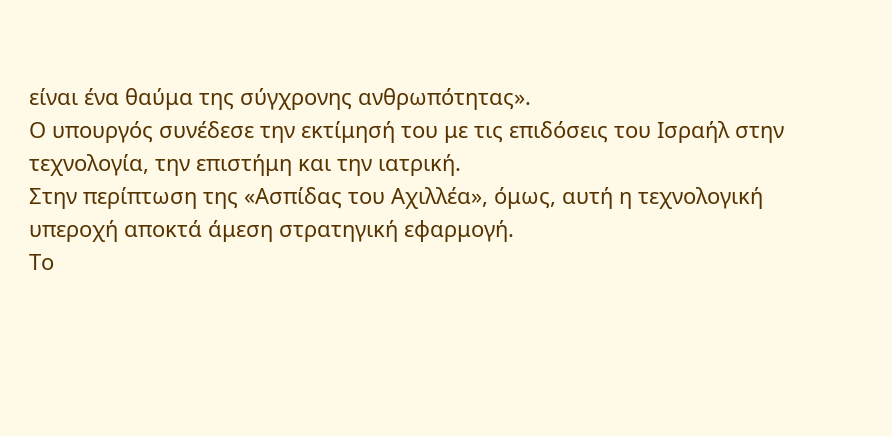είναι ένα θαύμα της σύγχρονης ανθρωπότητας».
Ο υπουργός συνέδεσε την εκτίμησή του με τις επιδόσεις του Ισραήλ στην τεχνολογία, την επιστήμη και την ιατρική.
Στην περίπτωση της «Ασπίδας του Αχιλλέα», όμως, αυτή η τεχνολογική υπεροχή αποκτά άμεση στρατηγική εφαρμογή.
Το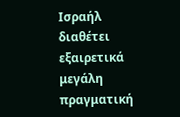Ισραήλ διαθέτει εξαιρετικά μεγάλη πραγματική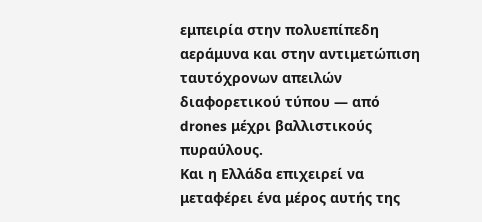εμπειρία στην πολυεπίπεδη αεράμυνα και στην αντιμετώπιση ταυτόχρονων απειλών διαφορετικού τύπου — από drones μέχρι βαλλιστικούς πυραύλους.
Και η Ελλάδα επιχειρεί να μεταφέρει ένα μέρος αυτής της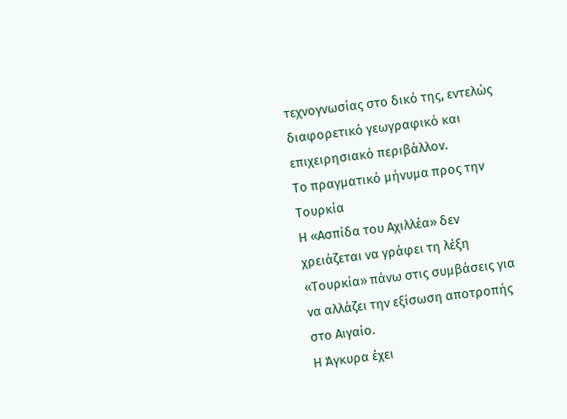τεχνογνωσίας στο δικό της, εντελώς διαφορετικό γεωγραφικό και επιχειρησιακό περιβάλλον.
Το πραγματικό μήνυμα προς την Τουρκία
Η «Ασπίδα του Αχιλλέα» δεν χρειάζεται να γράφει τη λέξη «Τουρκία» πάνω στις συμβάσεις για να αλλάζει την εξίσωση αποτροπής στο Αιγαίο.
Η Άγκυρα έχει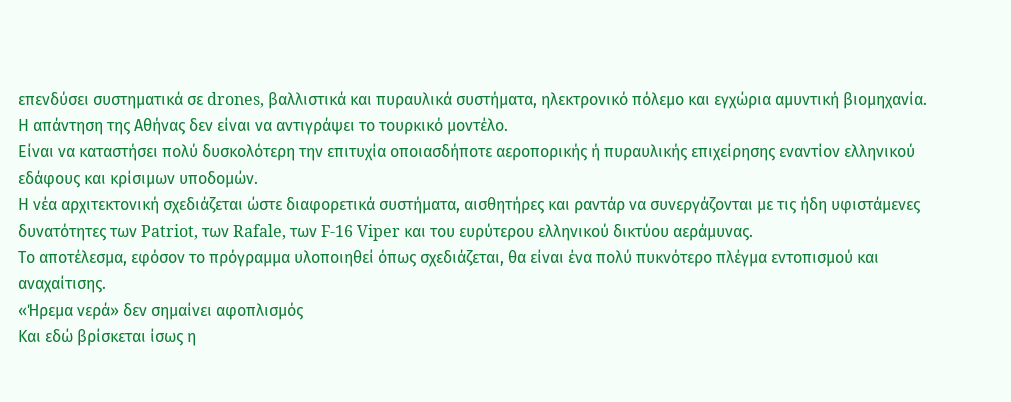επενδύσει συστηματικά σε drones, βαλλιστικά και πυραυλικά συστήματα, ηλεκτρονικό πόλεμο και εγχώρια αμυντική βιομηχανία.
Η απάντηση της Αθήνας δεν είναι να αντιγράψει το τουρκικό μοντέλο.
Είναι να καταστήσει πολύ δυσκολότερη την επιτυχία οποιασδήποτε αεροπορικής ή πυραυλικής επιχείρησης εναντίον ελληνικού εδάφους και κρίσιμων υποδομών.
Η νέα αρχιτεκτονική σχεδιάζεται ώστε διαφορετικά συστήματα, αισθητήρες και ραντάρ να συνεργάζονται με τις ήδη υφιστάμενες δυνατότητες των Patriot, των Rafale, των F-16 Viper και του ευρύτερου ελληνικού δικτύου αεράμυνας.
Το αποτέλεσμα, εφόσον το πρόγραμμα υλοποιηθεί όπως σχεδιάζεται, θα είναι ένα πολύ πυκνότερο πλέγμα εντοπισμού και αναχαίτισης.
«Ήρεμα νερά» δεν σημαίνει αφοπλισμός
Και εδώ βρίσκεται ίσως η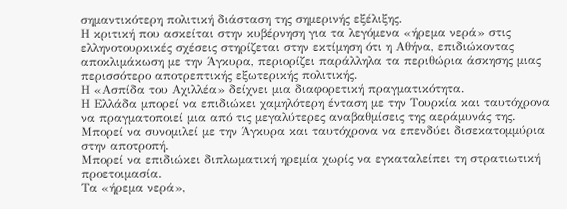σημαντικότερη πολιτική διάσταση της σημερινής εξέλιξης.
Η κριτική που ασκείται στην κυβέρνηση για τα λεγόμενα «ήρεμα νερά» στις ελληνοτουρκικές σχέσεις στηρίζεται στην εκτίμηση ότι η Αθήνα, επιδιώκοντας αποκλιμάκωση με την Άγκυρα, περιορίζει παράλληλα τα περιθώρια άσκησης μιας περισσότερο αποτρεπτικής εξωτερικής πολιτικής.
Η «Ασπίδα του Αχιλλέα» δείχνει μια διαφορετική πραγματικότητα.
Η Ελλάδα μπορεί να επιδιώκει χαμηλότερη ένταση με την Τουρκία και ταυτόχρονα να πραγματοποιεί μια από τις μεγαλύτερες αναβαθμίσεις της αεράμυνάς της.
Μπορεί να συνομιλεί με την Άγκυρα και ταυτόχρονα να επενδύει δισεκατομμύρια στην αποτροπή.
Μπορεί να επιδιώκει διπλωματική ηρεμία χωρίς να εγκαταλείπει τη στρατιωτική προετοιμασία.
Τα «ήρεμα νερά»,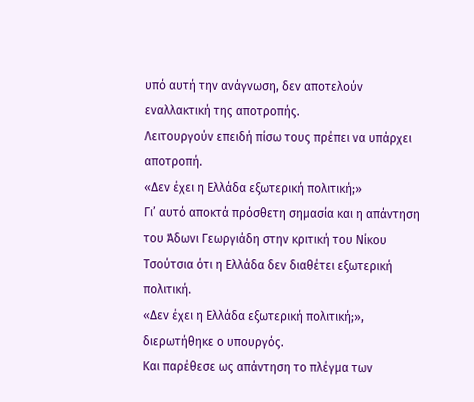υπό αυτή την ανάγνωση, δεν αποτελούν εναλλακτική της αποτροπής.
Λειτουργούν επειδή πίσω τους πρέπει να υπάρχει αποτροπή.
«Δεν έχει η Ελλάδα εξωτερική πολιτική;»
Γι’ αυτό αποκτά πρόσθετη σημασία και η απάντηση του Άδωνι Γεωργιάδη στην κριτική του Νίκου Τσούτσια ότι η Ελλάδα δεν διαθέτει εξωτερική πολιτική.
«Δεν έχει η Ελλάδα εξωτερική πολιτική;», διερωτήθηκε ο υπουργός.
Και παρέθεσε ως απάντηση το πλέγμα των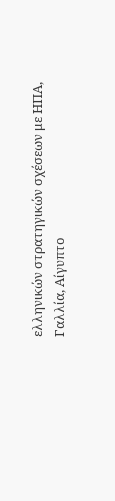ελληνικών στρατηγικών σχέσεων με ΗΠΑ, Γαλλία, Αίγυπτο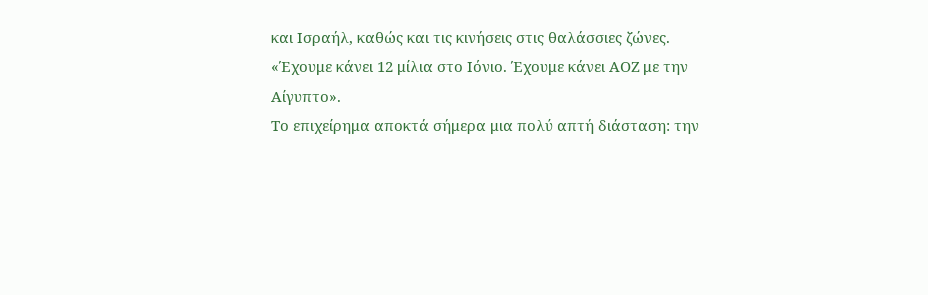και Ισραήλ, καθώς και τις κινήσεις στις θαλάσσιες ζώνες.
«Έχουμε κάνει 12 μίλια στο Ιόνιο. Έχουμε κάνει ΑΟΖ με την Αίγυπτο».
Το επιχείρημα αποκτά σήμερα μια πολύ απτή διάσταση: την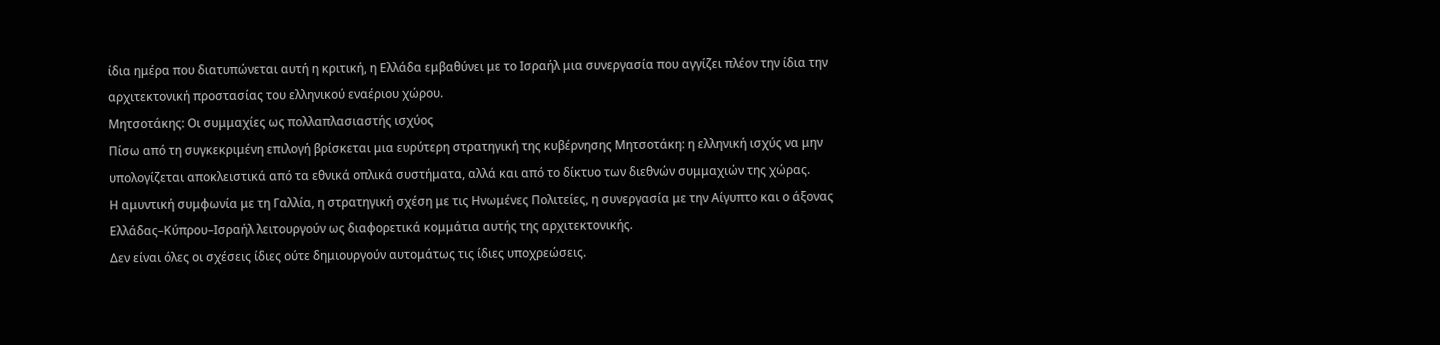ίδια ημέρα που διατυπώνεται αυτή η κριτική, η Ελλάδα εμβαθύνει με το Ισραήλ μια συνεργασία που αγγίζει πλέον την ίδια την αρχιτεκτονική προστασίας του ελληνικού εναέριου χώρου.
Μητσοτάκης: Οι συμμαχίες ως πολλαπλασιαστής ισχύος
Πίσω από τη συγκεκριμένη επιλογή βρίσκεται μια ευρύτερη στρατηγική της κυβέρνησης Μητσοτάκη: η ελληνική ισχύς να μην υπολογίζεται αποκλειστικά από τα εθνικά οπλικά συστήματα, αλλά και από το δίκτυο των διεθνών συμμαχιών της χώρας.
Η αμυντική συμφωνία με τη Γαλλία, η στρατηγική σχέση με τις Ηνωμένες Πολιτείες, η συνεργασία με την Αίγυπτο και ο άξονας Ελλάδας–Κύπρου–Ισραήλ λειτουργούν ως διαφορετικά κομμάτια αυτής της αρχιτεκτονικής.
Δεν είναι όλες οι σχέσεις ίδιες ούτε δημιουργούν αυτομάτως τις ίδιες υποχρεώσεις.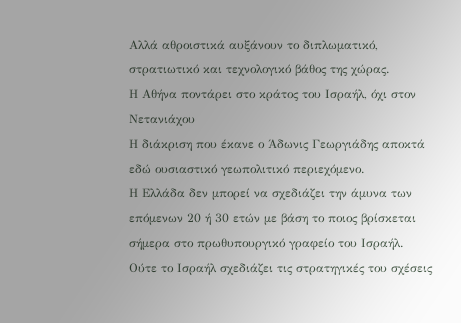Αλλά αθροιστικά αυξάνουν το διπλωματικό, στρατιωτικό και τεχνολογικό βάθος της χώρας.
Η Αθήνα ποντάρει στο κράτος του Ισραήλ, όχι στον Νετανιάχου
Η διάκριση που έκανε ο Άδωνις Γεωργιάδης αποκτά εδώ ουσιαστικό γεωπολιτικό περιεχόμενο.
Η Ελλάδα δεν μπορεί να σχεδιάζει την άμυνα των επόμενων 20 ή 30 ετών με βάση το ποιος βρίσκεται σήμερα στο πρωθυπουργικό γραφείο του Ισραήλ.
Ούτε το Ισραήλ σχεδιάζει τις στρατηγικές του σχέσεις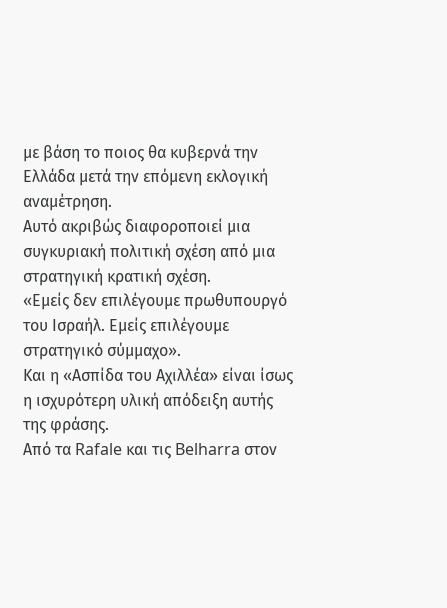με βάση το ποιος θα κυβερνά την Ελλάδα μετά την επόμενη εκλογική αναμέτρηση.
Αυτό ακριβώς διαφοροποιεί μια συγκυριακή πολιτική σχέση από μια στρατηγική κρατική σχέση.
«Εμείς δεν επιλέγουμε πρωθυπουργό του Ισραήλ. Εμείς επιλέγουμε στρατηγικό σύμμαχο».
Και η «Ασπίδα του Αχιλλέα» είναι ίσως η ισχυρότερη υλική απόδειξη αυτής της φράσης.
Από τα Rafale και τις Belharra στον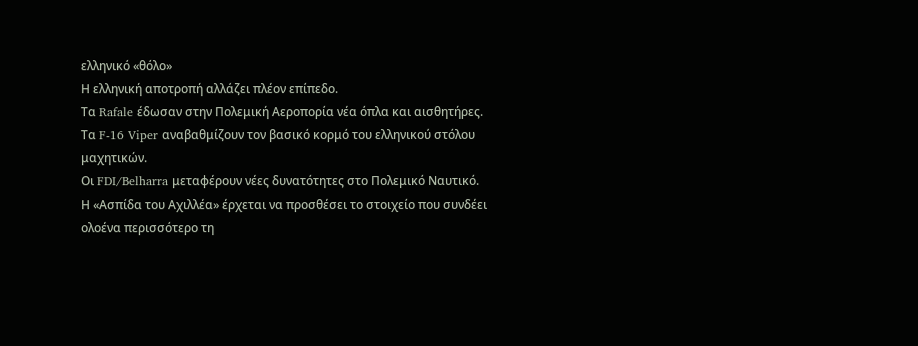ελληνικό «θόλο»
Η ελληνική αποτροπή αλλάζει πλέον επίπεδο.
Τα Rafale έδωσαν στην Πολεμική Αεροπορία νέα όπλα και αισθητήρες.
Τα F-16 Viper αναβαθμίζουν τον βασικό κορμό του ελληνικού στόλου μαχητικών.
Οι FDI/Belharra μεταφέρουν νέες δυνατότητες στο Πολεμικό Ναυτικό.
Η «Ασπίδα του Αχιλλέα» έρχεται να προσθέσει το στοιχείο που συνδέει ολοένα περισσότερο τη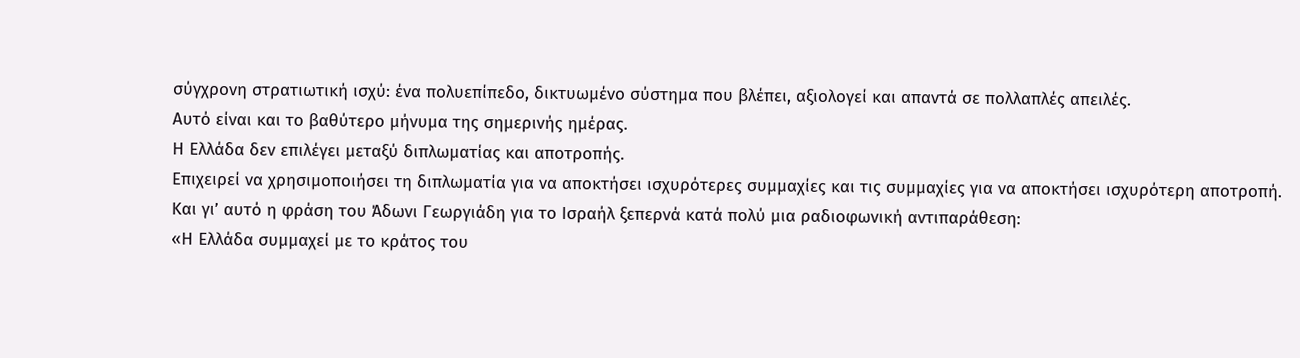σύγχρονη στρατιωτική ισχύ: ένα πολυεπίπεδο, δικτυωμένο σύστημα που βλέπει, αξιολογεί και απαντά σε πολλαπλές απειλές.
Αυτό είναι και το βαθύτερο μήνυμα της σημερινής ημέρας.
Η Ελλάδα δεν επιλέγει μεταξύ διπλωματίας και αποτροπής.
Επιχειρεί να χρησιμοποιήσει τη διπλωματία για να αποκτήσει ισχυρότερες συμμαχίες και τις συμμαχίες για να αποκτήσει ισχυρότερη αποτροπή.
Και γι’ αυτό η φράση του Άδωνι Γεωργιάδη για το Ισραήλ ξεπερνά κατά πολύ μια ραδιοφωνική αντιπαράθεση:
«Η Ελλάδα συμμαχεί με το κράτος του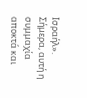Ισραήλ».
Σήμερα, αυτή η συμμαχία αποκτά και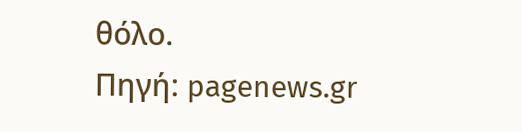θόλο.
Πηγή: pagenews.gr